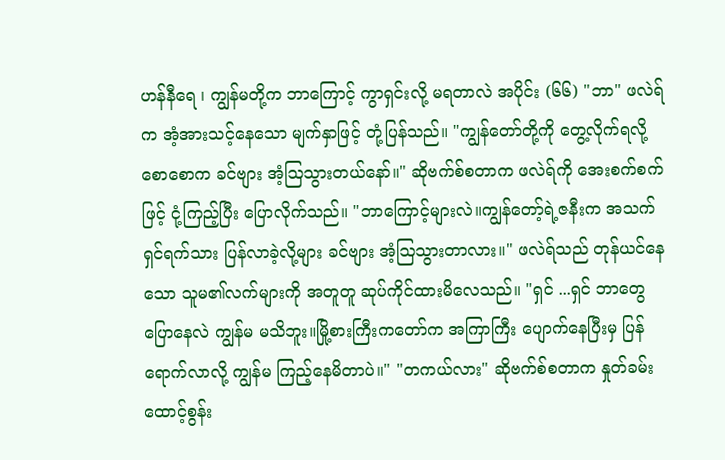ဟန်နီရေ ၊ ကျွန်မတို့က ဘာကြောင့် ကွာရှင်းလို့ မရတာလဲ အပိုင်း (၆၆) "ဘာ" ဖလဲရ်က အံ့အားသင့်နေသော မျက်နှာဖြင့် တုံ့ပြန်သည်။ "ကျွန်တော်တို့ကို တွေ့လိုက်ရလို့ စောစောက ခင်ဗျား အံ့ဩသွားတယ်နော်။" ဆိုဗက်စ်စတာက ဖလဲရ်ကို အေးစက်စက်ဖြင့် ငုံ့ကြည့်ပြီး ပြောလိုက်သည်။ "ဘာကြောင့်များလဲ။ကျွန်တော့်ရဲ့ဇနီးက အသက်ရှင်ရက်သား ပြန်လာခဲ့လို့များ ခင်ဗျား အံ့ဩသွားတာလား။" ဖလဲရ်သည် တုန်ယင်နေသော သူမ၏လက်များကို အတူတူ ဆုပ်ကိုင်ထားမိလေသည်။ "ရှင် ...ရှင် ဘာတွေ ပြောနေလဲ ကျွန်မ မသိဘူး။မြို့စားကြီးကတော်က အကြာကြီး ပျောက်နေပြီးမှ ပြန်ရောက်လာလို့ ကျွန်မ ကြည့်နေမိတာပဲ။" "တကယ်လား" ဆိုဗက်စ်စတာက နှုတ်ခမ်းထောင့်စွန်း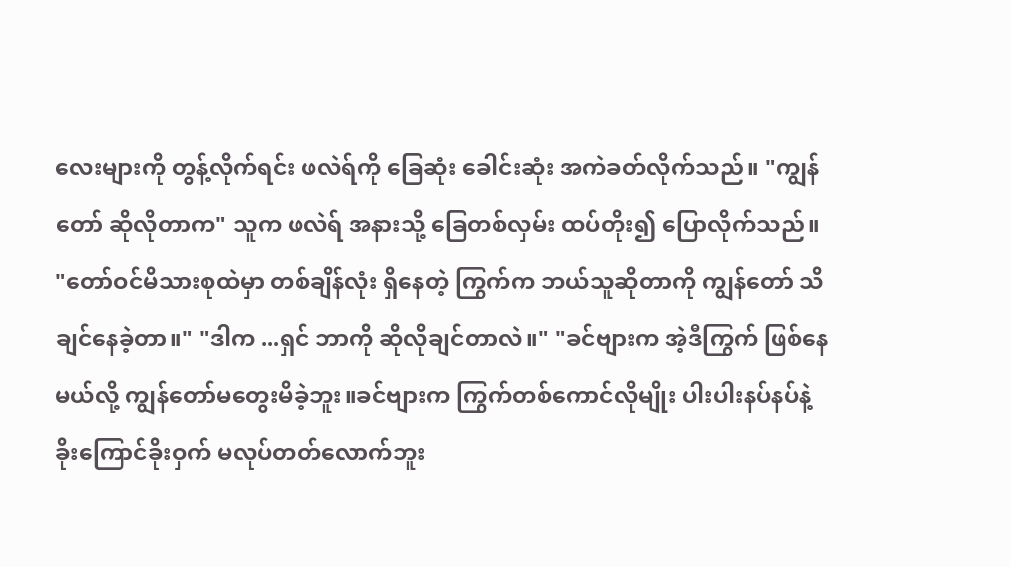လေးများကို တွန့်လိုက်ရင်း ဖလဲရ်ကို ခြေဆုံး ခေါင်းဆုံး အကဲခတ်လိုက်သည်။ "ကျွန်တော် ဆိုလိုတာက" သူက ဖလဲရ် အနားသို့ ခြေတစ်လှမ်း ထပ်တိုး၍ ပြောလိုက်သည်။ "တော်ဝင်မိသားစုထဲမှာ တစ်ချိန်လုံး ရှိနေတဲ့ ကြွက်က ဘယ်သူဆိုတာကို ကျွန်တော် သိချင်နေခဲ့တာ။" "ဒါက ...ရှင် ဘာကို ဆိုလိုချင်တာလဲ။" "ခင်ဗျားက အဲ့ဒီကြွက် ဖြစ်နေမယ်လို့ ကျွန်တော်မတွေးမိခဲ့ဘူး။ခင်ဗျားက ကြွက်တစ်ကောင်လိုမျိုး ပါးပါးနပ်နပ်နဲ့ ခိုးကြောင်ခိုးဝှက် မလုပ်တတ်လောက်ဘူး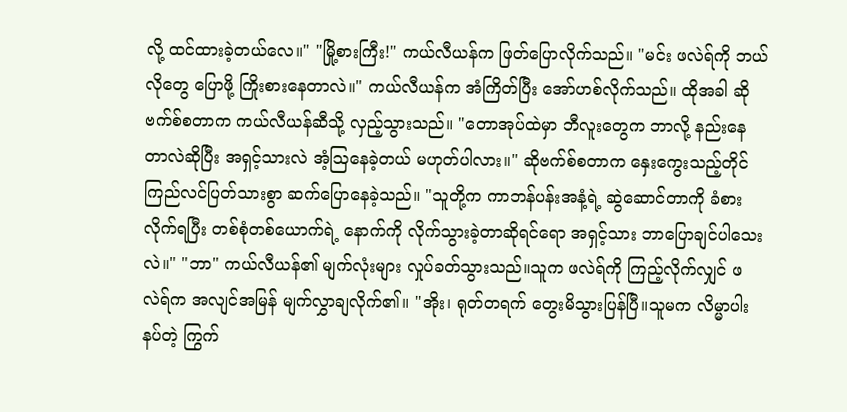လို့ ထင်ထားခဲ့တယ်လေ။" "မြို့စားကြီး!" ကယ်လီယန်က ဖြတ်ပြောလိုက်သည်။ "မင်း ဖလဲရ်ကို ဘယ်လိုတွေ ပြောဖို့ ကြိုးစားနေတာလဲ။" ကယ်လီယန်က အံကြိတ်ပြီး အော်ဟစ်လိုက်သည်။ ထိုအခါ ဆိုဗက်စ်စတာက ကယ်လီယန်ဆီသို့ လှည့်သွားသည်။ "တောအုပ်ထဲမှာ ဘီလူးတွေက ဘာလို့ နည်းနေတာလဲဆိုပြီး အရှင့်သားလဲ အံ့ဩနေခဲ့တယ် မဟုတ်ပါလား။" ဆိုဗက်စ်စတာက နှေးကွေးသည့်တိုင် ကြည်လင်ပြတ်သားစွာ ဆက်ပြောနေခဲ့သည်။ "သူတို့က ကာဘန်ပန်းအနံ့ရဲ့ ဆွဲဆောင်တာကို ခံစားလိုက်ရပြီး တစ်စုံတစ်ယောက်ရဲ့ နောက်ကို လိုက်သွားခဲ့တာဆိုရင်ရော အရှင့်သား ဘာပြောချင်ပါသေးလဲ။" "ဘာ" ကယ်လီယန်၏ မျက်လုံးများ လှုပ်ခတ်သွားသည်။သူက ဖလဲရ်ကို ကြည့်လိုက်လျှင် ဖလဲရ်က အလျင်အမြန် မျက်လွှာချလိုက်၏။ "အိုး၊ ရုတ်တရက် တွေးမိသွားပြန်ပြီ။သူမက လိမ္မာပါးနပ်တဲ့ ကြွက်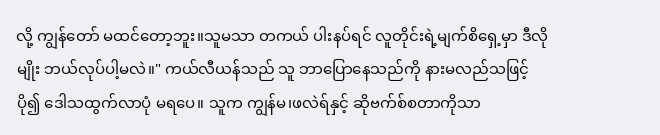လို့ ကျွန်တော် မထင်တော့ဘူး။သူမသာ တကယ် ပါးနပ်ရင် လူတိုင်းရဲ့မျက်စိရှေ့မှာ ဒီလိုမျိုး ဘယ်လုပ်ပါ့မလဲ။" ကယ်လီယန်သည် သူ ဘာပြောနေသည်ကို နားမလည်သဖြင့် ပို၍ ဒေါသထွက်လာပုံ မရပေ။ သူက ကျွန်မ၊ဖလဲရ်နှင့် ဆိုဗက်စ်စတာကိုသာ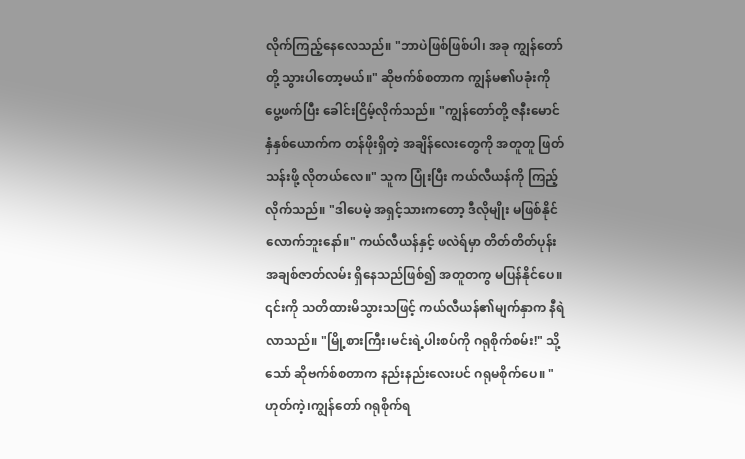လိုက်ကြည့်နေလေသည်။ "ဘာပဲဖြစ်ဖြစ်ပါ၊ အခု ကျွန်တော်တို့ သွားပါတော့မယ်။" ဆိုဗက်စ်စတာက ကျွန်မ၏ပခုံးကို ပွေ့ဖက်ပြီး ခေါင်းငြိမ့်လိုက်သည်။ "ကျွန်တော်တို့ ဇနီးမောင်နှံနှစ်ယောက်က တန်ဖိုးရှိတဲ့ အချိန်လေးတွေကို အတူတူ ဖြတ်သန်းဖို့ လိုတယ်လေ။" သူက ပြုံးပြီး ကယ်လီယန်ကို ကြည့်လိုက်သည်။ "ဒါပေမဲ့ အရှင့်သားကတော့ ဒီလိုမျိုး မဖြစ်နိုင်လောက်ဘူးနော်။" ကယ်လီယန်နှင့် ဖလဲရ်မှာ တိတ်တိတ်ပုန်း အချစ်ဇာတ်လမ်း ရှိနေသည်ဖြစ်၍ အတူတကွ မပြန်နိုင်ပေ။ ၎င်းကို သတိထားမိသွားသဖြင့် ကယ်လီယန်၏မျက်နှာက နီရဲလာသည်။ "မြို့စားကြီး၊မင်းရဲ့ပါးစပ်ကို ဂရုစိုက်စမ်း!" သို့သော် ဆိုဗက်စ်စတာက နည်းနည်းလေးပင် ဂရုမစိုက်ပေ။ "ဟုတ်ကဲ့၊ကျွန်တော် ဂရုစိုက်ရ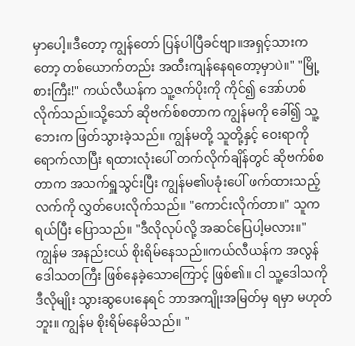မှာပေါ့။ဒီတော့ ကျွန်တော် ပြန်ပါပြီခင်ဗျာ။အရှင့်သားကတော့ တစ်ယောက်တည်း အထီးကျန်နေရတော့မှာပဲ။" "မြို့စားကြီး!" ကယ်လီယန်က သူ့ဇက်ပိုးကို ကိုင်၍ အော်ဟစ်လိုက်သည်။သို့သော် ဆိုဗက်စ်စတာက ကျွန်မကို ခေါ်၍ သူ့ဘေးက ဖြတ်သွားခဲ့သည်။ ကျွန်မတို့ သူတို့နှင့် ဝေးရာကို ရောက်လာပြီး ရထားလုံးပေါ် တက်လိုက်ချိန်တွင် ဆိုဗက်စ်စတာက အသက်ရှူသွင်းပြီး ကျွန်မ၏ပခုံးပေါ် ဖက်ထားသည့် လက်ကို လွှတ်ပေးလိုက်သည်။ "ကောင်းလိုက်တာ။" သူက ရယ်ပြီး ပြောသည်။ "ဒီလိုလုပ်လို့ အဆင်ပြေပါ့မလား။" ကျွန်မ အနည်းငယ် စိုးရိမ်နေသည်။ကယ်လီယန်က အလွန် ဒေါသတကြီး ဖြစ်နေခဲ့သောကြောင့် ဖြစ်၏။ ငါ သူ့ဒေါသကို ဒီလိုမျိုး သွားဆွပေးနေရင် ဘာအကျိုးအမြတ်မှ ရမှာ မဟုတ်ဘူး။ ကျွန်မ စိုးရိမ်နေမိသည်။ "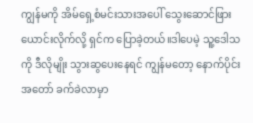ကျွန်မကို အိမ်ရှေ့စံမင်းသားအပေါ် သွေးဆောင်ဖြားယောင်းလိုက်လို့ ရှင်က ပြောခဲ့တယ်။ဒါပေမဲ့ သူ့ဒေါသကို ဒီလိုမျိုး သွားဆွပေးနေရင် ကျွန်မတော့ နောက်ပိုင်း အတော် ခက်ခဲလာမှာ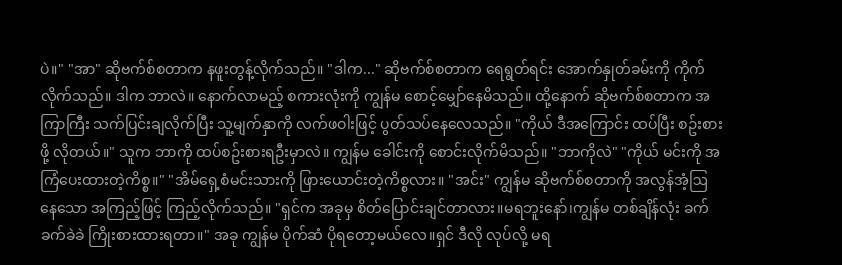ပဲ။" "အာ" ဆိုဗက်စ်စတာက နဖူးတွန့်လိုက်သည်။ "ဒါက..." ဆိုဗက်စ်စတာက ရေရွတ်ရင်း အောက်နှုတ်ခမ်းကို ကိုက်လိုက်သည်။ ဒါက ဘာလဲ။ နောက်လာမည့် စကားလုံးကို ကျွန်မ စောင့်မျှော်နေမိသည်။ ထို့နောက် ဆိုဗက်စ်စတာက အကြာကြီး သက်ပြင်းချလိုက်ပြီး သူ့မျက်နှာကို လက်ဖဝါးဖြင့် ပွတ်သပ်နေလေသည်။ "ကိုယ် ဒီအကြောင်း ထပ်ပြီး စဥ်းစားဖို့ လိုတယ်။" သူက ဘာကို ထပ်စဥ်းစားရဦးမှာလဲ။ ကျွန်မ ခေါင်းကို စောင်းလိုက်မိသည်။ "ဘာကိုလဲ" "ကိုယ် မင်းကို အကြံပေးထားတဲ့ကိစ္စ။" "အိမ်ရှေ့စံမင်းသားကို ဖြားယောင်းတဲ့ကိစ္စလား။ "အင်း" ကျွန်မ ဆိုဗက်စ်စတာကို အလွန်အံ့ဩနေသော အကြည့်ဖြင့် ကြည့်လိုက်သည်။ "ရှင်က အခုမှ စိတ်ပြောင်းချင်တာလား။မရဘူးနော်၊ကျွန်မ တစ်ချိန်လုံး ခက်ခက်ခဲခဲ ကြိုးစားထားရတာ။" အခု ကျွန်မ ပိုက်ဆံ ပိုရတော့မယ်လေ။ရှင် ဒီလို လုပ်လို့ မရ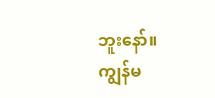ဘူးနော်။ ကျွန်မ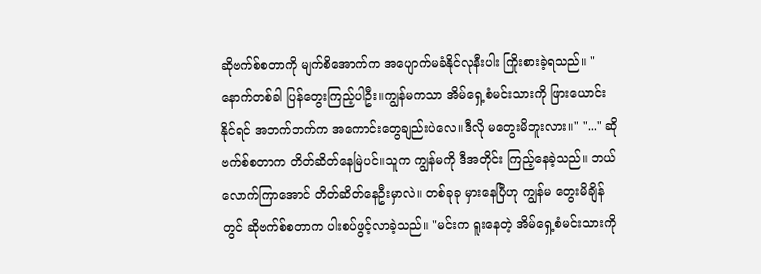ဆိုဗက်စ်စတာကို မျက်စိအောက်က အပျောက်မခံနိုင်လုနီးပါး ကြိုးစားခဲ့ရသည်။ "နောက်တစ်ခါ ပြန်တွေးကြည့်ပါဦး။ကျွန်မကသာ အိမ်ရှေ့စံမင်းသားကို ဖြားယောင်းနိုင်ရင် အဘက်ဘက်က အကောင်းတွေချည်းပဲလေ။ဒီလို မတွေးမိဘူးလား။" "..." ဆိုဗက်စ်စတာက တိတ်ဆိတ်နေမြဲပင်။သူက ကျွန်မကို ဒီအတိုင်း ကြည့်နေခဲ့သည်။ ဘယ်လောက်ကြာအောင် တိတ်ဆိတ်နေဦးမှာလဲ။ တစ်ခုခု မှားနေပြီဟု ကျွန်မ တွေးမိချိန်တွင် ဆိုဗက်စ်စတာက ပါးစပ်ဖွင့်လာခဲ့သည်။ "မင်းက ရူးနေတဲ့ အိမ်ရှေ့စံမင်းသားကို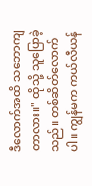ဒီလောက်အထိ သဘောကျတာလား။" ထိုသို့ သူပြောခဲ့သည်။ တစ်ဆိတ်လောက်ပါ။ ကျွန်မက ကယ်လီယန်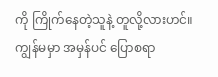ကို ကြိုက်နေတဲ့သူနဲ့ တူလို့လားဟင်။ ကျွန်မမှာ အမှန်ပင် ပြောစရာ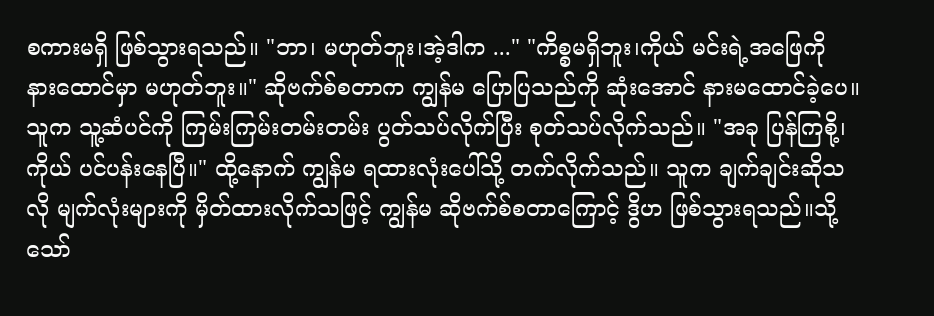စကားမရှိ ဖြစ်သွားရသည်။ "ဘာ၊ မဟုတ်ဘူး၊အဲ့ဒါက ..." "ကိစ္စမရှိဘူး၊ကိုယ် မင်းရဲ့အဖြေကို နားထောင်မှာ မဟုတ်ဘူး။" ဆိုဗက်စ်စတာက ကျွန်မ ပြောပြသည်ကို ဆုံးအောင် နားမထောင်ခဲ့ပေ။သူက သူ့ဆံပင်ကို ကြမ်းကြမ်းတမ်းတမ်း ပွတ်သပ်လိုက်ပြီး စုတ်သပ်လိုက်သည်။ "အခု ပြန်ကြစို့၊ကိုယ် ပင်ပန်းနေပြီ။" ထို့နောက် ကျွန်မ ရထားလုံးပေါ်သို့ တက်လိုက်သည်။ သူက ချက်ချင်းဆိုသလို မျက်လုံးများကို မှိတ်ထားလိုက်သဖြင့် ကျွန်မ ဆိုဗက်စ်စတာကြောင့် ဒွိဟ ဖြစ်သွားရသည်။သို့သော်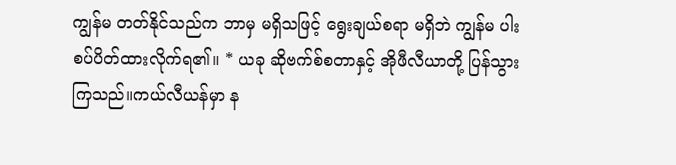ကျွန်မ တတ်နိုင်သည်က ဘာမှ မရှိသဖြင့် ရွေးချယ်စရာ မရှိဘဲ ကျွန်မ ပါးစပ်ပိတ်ထားလိုက်ရ၏။ * ယခု ဆိုဗက်စ်စတာနှင့် အိုဖီလီယာတို့ ပြန်သွားကြသည်။ကယ်လီယန်မှာ န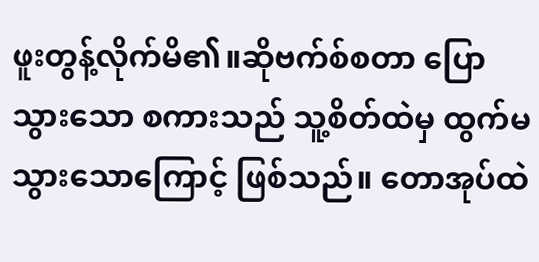ဖူးတွန့်လိုက်မိ၏။ဆိုဗက်စ်စတာ ပြောသွားသော စကားသည် သူ့စိတ်ထဲမှ ထွက်မသွားသောကြောင့် ဖြစ်သည်။ တောအုပ်ထဲ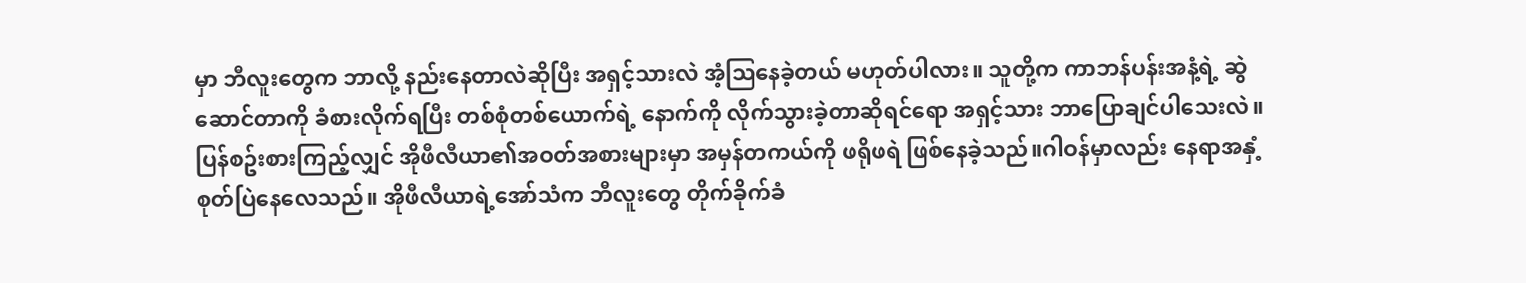မှာ ဘီလူးတွေက ဘာလို့ နည်းနေတာလဲဆိုပြီး အရှင့်သားလဲ အံ့ဩနေခဲ့တယ် မဟုတ်ပါလား။ သူတို့က ကာဘန်ပန်းအနံ့ရဲ့ ဆွဲဆောင်တာကို ခံစားလိုက်ရပြီး တစ်စုံတစ်ယောက်ရဲ့ နောက်ကို လိုက်သွားခဲ့တာဆိုရင်ရော အရှင့်သား ဘာပြောချင်ပါသေးလဲ။ ပြန်စဥ်းစားကြည့်လျှင် အိုဖီလီယာ၏အဝတ်အစားများမှာ အမှန်တကယ်ကို ဖရိုဖရဲ ဖြစ်နေခဲ့သည်။ဂါဝန်မှာလည်း နေရာအနှံ့ စုတ်ပြဲနေလေသည်။ အိုဖီလီယာရဲ့အော်သံက ဘီလူးတွေ တိုက်ခိုက်ခံ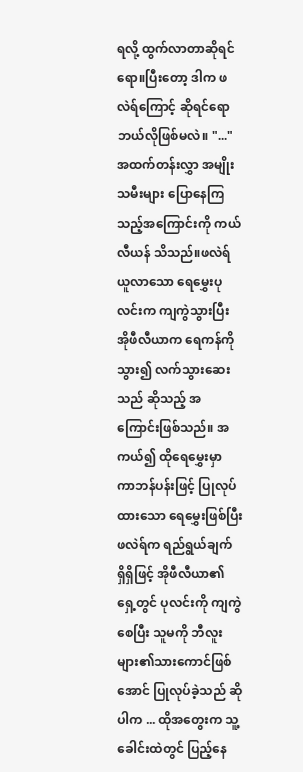ရလို့ ထွက်လာတာဆိုရင်ရော။ပြီးတော့ ဒါက ဖလဲရ်ကြောင့် ဆိုရင်ရော ဘယ်လိုဖြစ်မလဲ။ "..." အထက်တန်းလွှာ အမျိုးသမီးများ ပြောနေကြသည့်အကြောင်းကို ကယ်လီယန် သိသည်။ဖလဲရ် ယူလာသော ရေမွှေးပုလင်းက ကျကွဲသွားပြီး အိုဖီလီယာက ရေကန်ကို သွား၍ လက်သွားဆေးသည် ဆိုသည့် အကြောင်းဖြစ်သည်။ အကယ်၍ ထိုရေမွှေးမှာ ကာဘန်ပန်းဖြင့် ပြုလုပ်ထားသော ရေမွှေးဖြစ်ပြီး ဖလဲရ်က ရည်ရွယ်ချက် ရှိရှိဖြင့် အိုဖီလီယာ၏ ရှေ့တွင် ပုလင်းကို ကျကွဲစေပြီး သူမကို ဘီလူးများ၏သားကောင်ဖြစ်အောင် ပြုလုပ်ခဲ့သည် ဆိုပါက ... ထိုအတွေးက သူ့ခေါင်းထဲတွင် ပြည့်နေ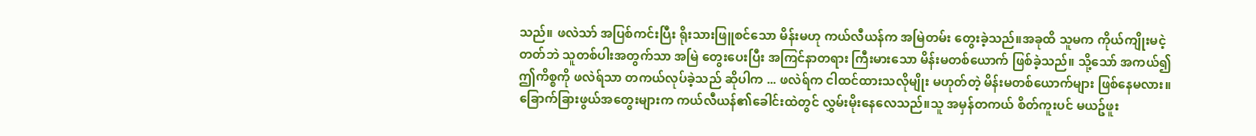သည်။ ဖလဲသာ် အပြစ်ကင်းပြီး ရိုးသားဖြူစင်သော မိန်းမဟု ကယ်လီယန်က အမြဲတမ်း တွေးခဲ့သည်။အခုထိ သူမက ကိုယ်ကျိုးမငဲ့တတ်ဘဲ သူတစ်ပါးအတွက်သာ အမြဲ တွေးပေးပြီး အကြင်နာတရား ကြီးမားသော မိန်းမတစ်ယောက် ဖြစ်ခဲ့သည်။ သို့သော် အကယ်၍ ဤကိစ္စကို ဖလဲရ်သာ တကယ်လုပ်ခဲ့သည် ဆိုပါက ... ဖလဲရ်က ငါထင်ထားသလိုမျိုး မဟုတ်တဲ့ မိန်းမတစ်ယောက်များ ဖြစ်နေမလား။ ခြောက်ခြားဖွယ်အတွေးများက ကယ်လီယန်၏ခေါင်းထဲတွင် လွှမ်းမိုးနေလေသည်။သူ အမှန်တကယ် စိတ်ကူးပင် မယဥ်ဖူး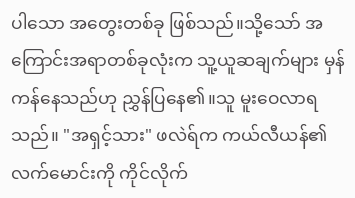ပါသော အတွေးတစ်ခု ဖြစ်သည်။သို့သော် အကြောင်းအရာတစ်ခုလုံးက သူ့ယူဆချက်များ မှန်ကန်နေသည်ဟု ညွှန်ပြနေ၏။သူ မူးဝေလာရသည်။ "အရှင့်သား" ဖလဲရ်က ကယ်လီယန်၏လက်မောင်းကို ကိုင်လိုက်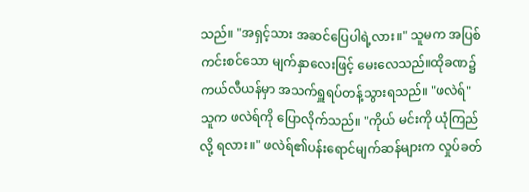သည်။ "အရှင့်သား အဆင်ပြေပါရဲ့လား။" သူမက အပြစ်ကင်းစင်သော မျက်နှာလေးဖြင့် မေးလေသည်။ထိုခဏ၌ ကယ်လီယန်မှာ အသက်ရှူရပ်တန့်သွားရသည်။ "ဖလဲရ်" သူက ဖလဲရ်ကို ပြောလိုက်သည်။ "ကိုယ် မင်းကို ယုံကြည်လို့ ရလား။" ဖလဲရ်၏ပန်းရောင်မျက်ဆန်များက လှုပ်ခတ်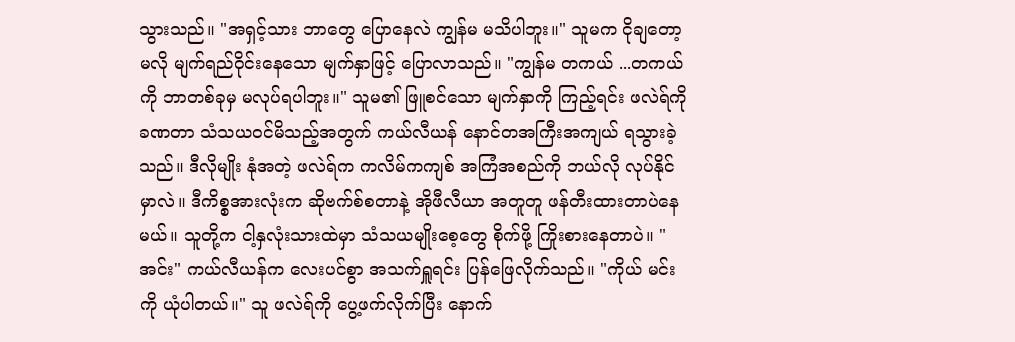သွားသည်။ "အရှင့်သား ဘာတွေ ပြောနေလဲ ကျွန်မ မသိပါဘူး။" သူမက ငိုချတော့မလို မျက်ရည်ဝိုင်းနေသော မျက်နှာဖြင့် ပြောလာသည်။ "ကျွန်မ တကယ် ...တကယ်ကို ဘာတစ်ခုမှ မလုပ်ရပါဘူး။" သူမ၏ ဖြူစင်သော မျက်နှာကို ကြည့်ရင်း ဖလဲရ်ကို ခဏတာ သံသယဝင်မိသည့်အတွက် ကယ်လီယန် နောင်တအကြီးအကျယ် ရသွားခဲ့သည်။ ဒီလိုမျိုး နုံအတဲ့ ဖလဲရ်က ကလိမ်ကကျစ် အကြံအစည်ကို ဘယ်လို လုပ်နိုင်မှာလဲ။ ဒီကိစ္စအားလုံးက ဆိုဗက်စ်စတာနဲ့ အိုဖီလီယာ အတူတူ ဖန်တီးထားတာပဲနေမယ်။ သူတို့က ငါ့နှလုံးသားထဲမှာ သံသယမျိုးစေ့တွေ စိုက်ဖို့ ကြိုးစားနေတာပဲ။ "အင်း" ကယ်လီယန်က လေးပင်စွာ အသက်ရှူရင်း ပြန်ဖြေလိုက်သည်။ "ကိုယ် မင်းကို ယုံပါတယ်။" သူ ဖလဲရ်ကို ပွေ့ဖက်လိုက်ပြီး နောက်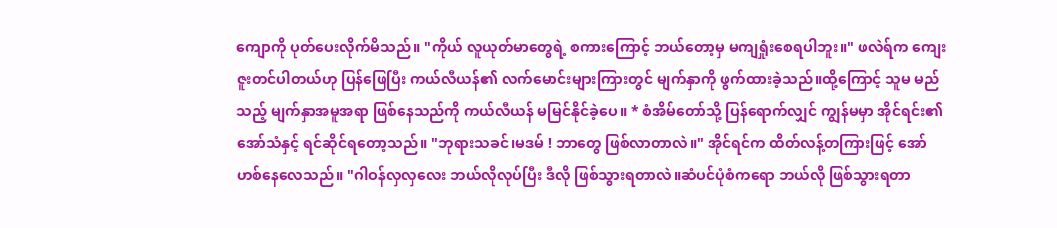ကျောကို ပုတ်ပေးလိုက်မိသည်။ "ကိုယ် လူယုတ်မာတွေရဲ့ စကားကြောင့် ဘယ်တော့မှ မကျရှုံးစေရပါဘူး။" ဖလဲရ်က ကျေးဇူးတင်ပါတယ်ဟု ပြန်ဖြေပြီး ကယ်လီယန်၏ လက်မောင်းများကြားတွင် မျက်နှာကို ဖွက်ထားခဲ့သည်။ထို့ကြောင့် သူမ မည်သည့် မျက်နှာအမူအရာ ဖြစ်နေသည်ကို ကယ်လီယန် မမြင်နိုင်ခဲ့ပေ။ * စံအိမ်တော်သို့ ပြန်ရောက်လျှင် ကျွန်မမှာ အိုင်ရင်း၏ အော်သံနှင့် ရင်ဆိုင်ရတော့သည်။ "ဘုရားသခင်၊မဒမ် ! ဘာတွေ ဖြစ်လာတာလဲ။" အိုင်ရင်က ထိတ်လန့်တကြားဖြင့် အော်ဟစ်နေလေသည်။ "ဂါဝန်လှလှလေး ဘယ်လိုလုပ်ပြီး ဒီလို ဖြစ်သွားရတာလဲ။ဆံပင်ပုံစံကရော ဘယ်လို ဖြစ်သွားရတာ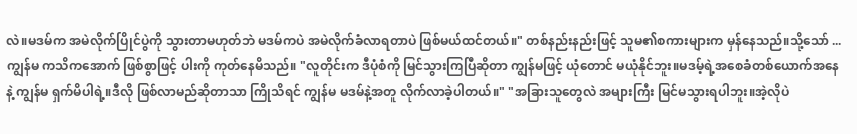လဲ။မဒမ်က အမဲလိုက်ပြိုင်ပွဲကို သွားတာမဟုတ်ဘဲ မဒမ်ကပဲ အမဲလိုက်ခံလာရတာပဲ ဖြစ်မယ်ထင်တယ်။" တစ်နည်းနည်းဖြင့် သူမ၏စကားများက မှန်နေသည်။သို့သော် ... ကျွန်မ ကသိကအောက် ဖြစ်စွာဖြင့် ပါးကို ကုတ်နေမိသည်။ "လူတိုင်းက ဒီပုံစံကို မြင်သွားကြပြီဆိုတာ ကျွန်မဖြင့် ယုံတောင် မယုံနိုင်ဘူး။မဒမ့်ရဲ့အစေခံတစ်ယောက်အနေနဲ့ ကျွန်မ ရှက်မိပါရဲ့။ဒီလို ဖြစ်လာမည်ဆိုတာသာ ကြိုသိရင် ကျွန်မ မဒမ်နဲ့အတူ လိုက်လာခဲ့ပါတယ်။" "အခြားသူတွေလဲ အများကြီး မြင်မသွားရပါဘူး။အဲ့လိုပဲ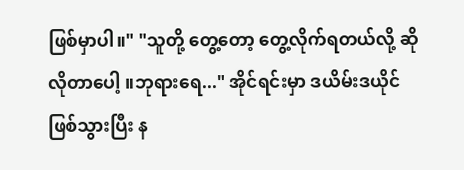ဖြစ်မှာပါ။" "သူတို့ တွေ့တော့ တွေ့လိုက်ရတယ်လို့ ဆိုလိုတာပေါ့ ။ဘုရားရေ..." အိုင်ရင်းမှာ ဒယိမ်းဒယိုင် ဖြစ်သွားပြီး န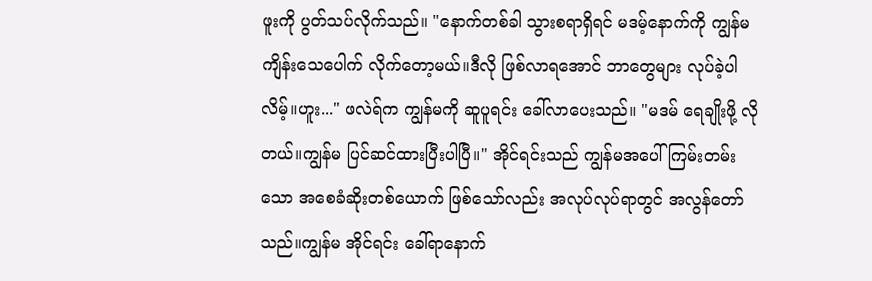ဖူးကို ပွတ်သပ်လိုက်သည်။ "နောက်တစ်ခါ သွားစရာရှိရင် မဒမ့်နောက်ကို ကျွန်မ ကျိန်းသေပေါက် လိုက်တော့မယ်။ဒီလို ဖြစ်လာရအောင် ဘာတွေများ လုပ်ခဲ့ပါလိမ့်။ဟူး..." ဖလဲရ်က ကျွန်မကို ဆူပူရင်း ခေါ်လာပေးသည်။ "မဒမ် ရေချိုးဖို့ လိုတယ်။ကျွန်မ ပြင်ဆင်ထားပြီးပါပြီ။" အိုင်ရင်းသည် ကျွန်မအပေါ် ကြမ်းတမ်းသော အစေခံဆိုးတစ်ယောက် ဖြစ်သော်လည်း အလုပ်လုပ်ရာတွင် အလွန်တော်သည်။ကျွန်မ အိုင်ရင်း ခေါ်ရာနောက်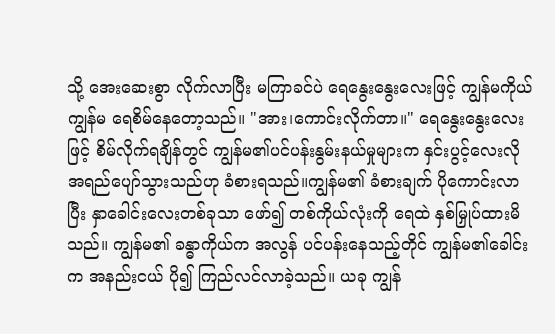သို့ အေးဆေးစွာ လိုက်လာပြီး မကြာခင်ပဲ ရေနွေးနွေးလေးဖြင့် ကျွန်မကိုယ် ကျွန်မ ရေစိမ်နေတော့သည်။ "အား၊ကောင်းလိုက်တာ။" ရေနွေးနွေးလေးဖြင့် စိမ်လိုက်ရချိန်တွင် ကျွန်မ၏ပင်ပန်းနွမ်းနယ်မှုများက နှင်းပွင့်လေးလို အရည်ပျော်သွားသည်ဟု ခံစားရသည်။ကျွန်မ၏ ခံစားချက် ပိုကောင်းလာပြီး နှာခေါင်းလေးတစ်ခုသာ ဖော်၍ တစ်ကိုယ်လုံးကို ရေထဲ နှစ်မြှုပ်ထားမိသည်။ ကျွန်မ၏ ခန္ဓာကိုယ်က အလွန် ပင်ပန်းနေသည့်တိုင် ကျွန်မ၏ခေါင်းက အနည်းငယ် ပို၍ ကြည်လင်လာခဲ့သည်။ ယခု ကျွန်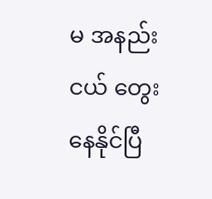မ အနည်းငယ် တွေးနေနိုင်ပြီ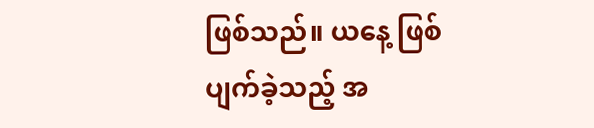ဖြစ်သည်။ ယနေ့ ဖြစ်ပျက်ခဲ့သည့် အ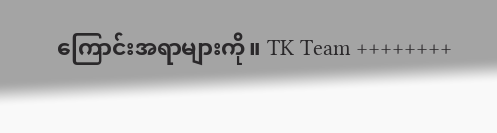ကြောင်းအရာများကို။ TK Team ++++++++